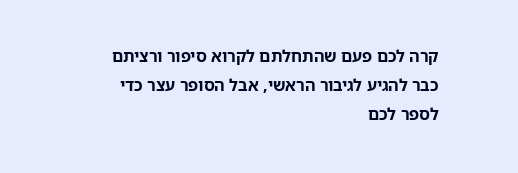קרה לכם פעם שהתחלתם לקרוא סיפור ורציתם כבר להגיע לגיבור הראשי, אבל הסופר עצר כדי לספר לכם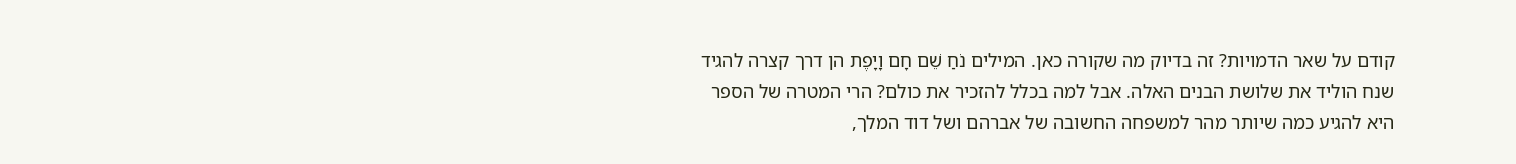קודם על שאר הדמויות? זה בדיוק מה שקורה כאן. המילים נֹחַ שֵׁם חָם וָיָפֶת הן דרך קצרה להגיד שנח הוליד את שלושת הבנים האלה. אבל למה בכלל להזכיר את כולם? הרי המטרה של הספר היא להגיע כמה שיותר מהר למשפחה החשובה של אברהם ושל דוד המלך,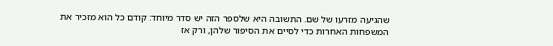שהגיעה מזרעו של שם. התשובה היא שלספר הזה יש סדר מיוחד: קודם כל הוא מזכיר את המשפחות האחרות כדי לסיים את הסיפור שלהן, ורק אז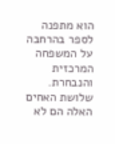הוא מתפנה לספר בהרחבה על המשפחה המרכזית והנבחרת.
שלושת האחים האלה הם לא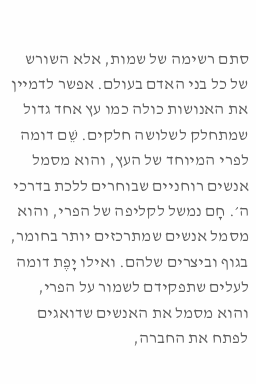סתם רשימה של שמות, אלא השורש של כל בני האדם בעולם. אפשר לדמיין את האנושות כולה כמו עץ אחד גדול שמתחלק לשלושה חלקים. שֵׁם דומה לפרי המיוחד של העץ, והוא מסמל אנשים רוחניים שבוחרים ללכת בדרכי ה׳. חָם נמשל לקליפה של הפרי, והוא מסמל אנשים שמתרכזים יותר בחומר, בגוף וביצרים שלהם. ואילו יָפֶת דומה לעלים שתפקידם לשמור על הפרי, והוא מסמל את האנשים שדואגים לפתח את החברה,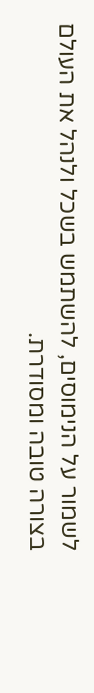לשמור על הנימוסים, להשתמש בשכל ולנהל את העולם בצורה טובה ומסודרת.